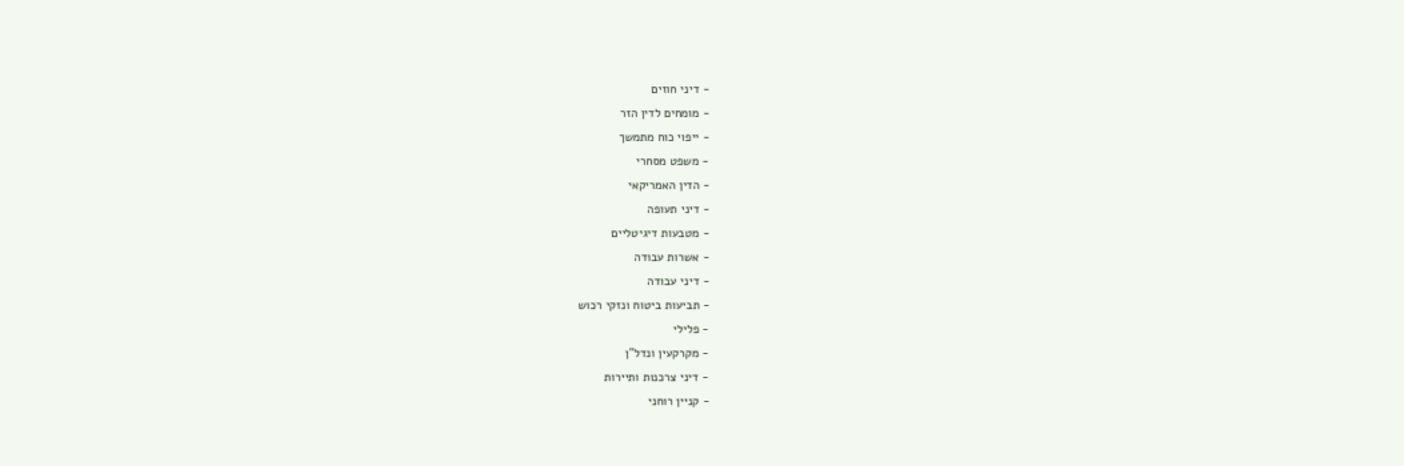- דיני חוזים
- מומחים לדין הזר
- ייפוי כוח מתמשך
- משפט מסחרי
- הדין האמריקאי
- דיני תעופה
- מטבעות דיגיטליים
- אשרות עבודה
- דיני עבודה
- תביעות ביטוח ונזקי רכוש
- פלילי
- מקרקעין ונדל"ן
- דיני צרכנות ותיירות
- קניין רוחני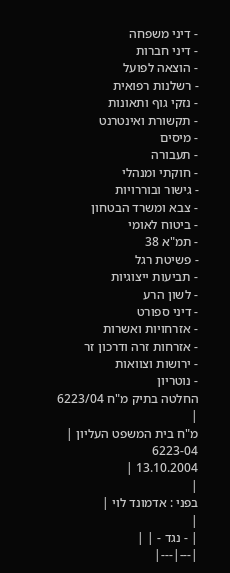- דיני משפחה
- דיני חברות
- הוצאה לפועל
- רשלנות רפואית
- נזקי גוף ותאונות
- תקשורת ואינטרנט
- מיסים
- תעבורה
- חוקתי ומנהלי
- גישור ובוררויות
- צבא ומשרד הבטחון
- ביטוח לאומי
- תמ"א 38
- פשיטת רגל
- תביעות ייצוגיות
- לשון הרע
- דיני ספורט
- אזרחויות ואשרות
- אזרחות זרה ודרכון זר
- ירושות וצוואות
- נוטריון
החלטה בתיק מ"ח 6223/04
|
מ"ח בית המשפט העליון |
6223-04
13.10.2004 |
|
בפני : אדמונד לוי |
|
| - נגד - | |
|---|---|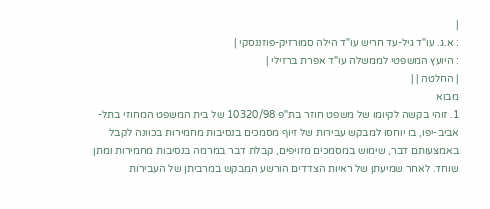|
: א.ג. עו"ד גיל-עד חריש עו"ד הילה סמורזיק-פוזננסקי |
: היועץ המשפטי לממשלה עו"ד אפרת ברזילי |
| החלטה | |
מבוא
1. זוהי בקשה לקיומו של משפט חוזר בת"פ 10320/98 של בית המשפט המחוזי בתל-אביב-יפו, בו יוחסו למבקש עבירות של זיוף מסמכים בנסיבות מחמירות בכוונה לקבל באמצעותם דבר, שימוש במסמכים מזויפים, קבלת דבר במרמה בנסיבות מחמירות ומתן שוחד. לאחר שמיעתן של ראיות הצדדים הורשע המבקש במרביתן של העבירות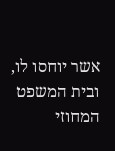אשר יוחסו לו, ובית המשפט המחוזי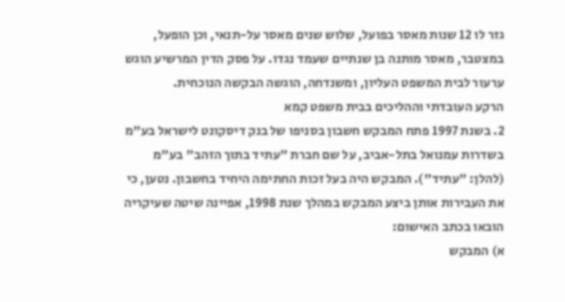גזר לו 12 שנות מאסר בפועל, שלוש שנים מאסר על-תנאי, וכן הופעל, במצטבר, מאסר מותנה בן שנתיים שעמד נגדו. על פסק הדין המרשיע הוגש ערעור לבית המשפט העליון, ומשנדחה, הוגשה הבקשה הנוכחית.
הרקע העובדתי וההליכים בבית משפט קמא
2. בשנת 1997 פתח המבקש חשבון בסניפו של בנק דיסקונט לישראל בע"מ בשדרות עמנואל בתל-אביב, על שם חברת "עתיד בתוך הזהב" בע"מ (להלן: "עתיד"). המבקש היה בעל זכות החתימה היחיד בחשבון. נטען, כי את העבירות אותן ביצע המבקש במהלך שנת 1998, אפיינה שיטה שעיקריה הובאו בכתב האישום:
א) המבקש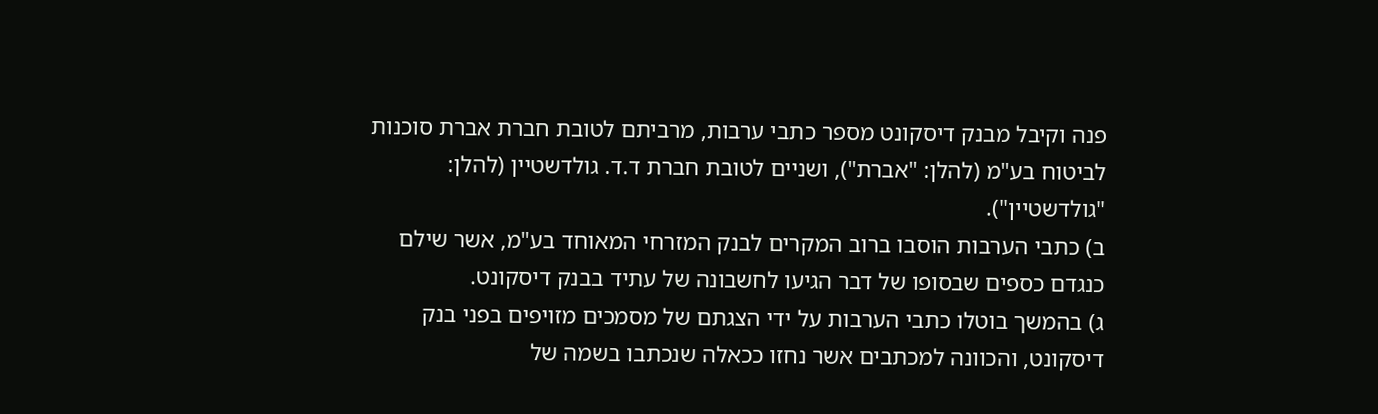פנה וקיבל מבנק דיסקונט מספר כתבי ערבות, מרביתם לטובת חברת אברת סוכנות לביטוח בע"מ (להלן: "אברת"), ושניים לטובת חברת ד.ד. גולדשטיין (להלן: "גולדשטיין").
ב) כתבי הערבות הוסבו ברוב המקרים לבנק המזרחי המאוחד בע"מ, אשר שילם כנגדם כספים שבסופו של דבר הגיעו לחשבונה של עתיד בבנק דיסקונט.
ג) בהמשך בוטלו כתבי הערבות על ידי הצגתם של מסמכים מזויפים בפני בנק דיסקונט, והכוונה למכתבים אשר נחזו ככאלה שנכתבו בשמה של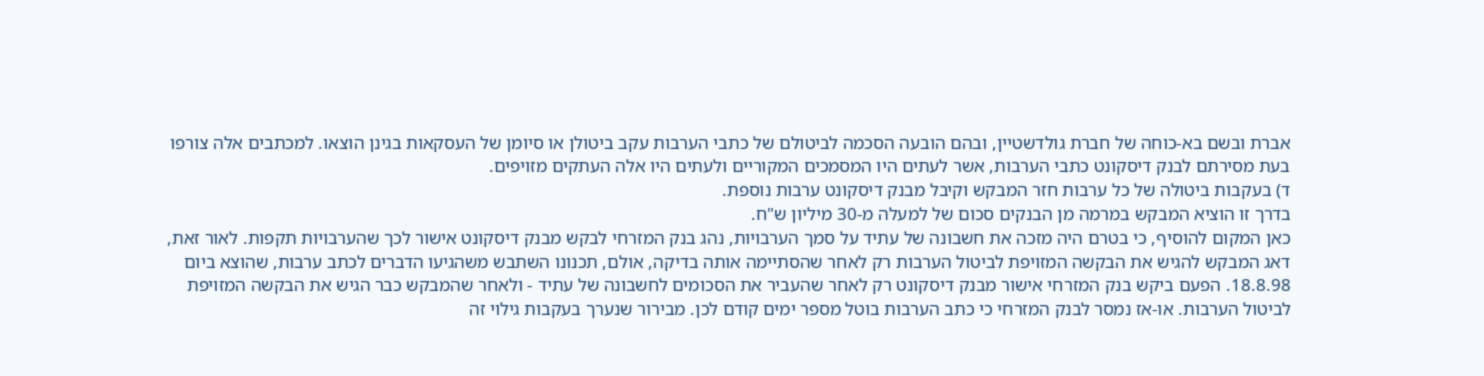אברת ובשם בא-כוחה של חברת גולדשטיין, ובהם הובעה הסכמה לביטולם של כתבי הערבות עקב ביטולן או סיומן של העסקאות בגינן הוצאו. למכתבים אלה צורפו בעת מסירתם לבנק דיסקונט כתבי הערבות, אשר לעתים היו המסמכים המקוריים ולעתים היו אלה העתקים מזויפים.
ד) בעקבות ביטולה של כל ערבות חזר המבקש וקיבל מבנק דיסקונט ערבות נוספת.
בדרך זו הוציא המבקש במרמה מן הבנקים סכום של למעלה מ-30 מיליון ש"ח.
כאן המקום להוסיף, כי בטרם היה מזכה את חשבונה של עתיד על סמך הערבויות, נהג בנק המזרחי לבקש מבנק דיסקונט אישור לכך שהערבויות תקפות. לאור זאת, דאג המבקש להגיש את הבקשה המזויפת לביטול הערבות רק לאחר שהסתיימה אותה בדיקה, אולם, תכנונו השתבש משהגיעו הדברים לכתב ערבות, שהוצא ביום 18.8.98. הפעם ביקש בנק המזרחי אישור מבנק דיסקונט רק לאחר שהעביר את הסכומים לחשבונה של עתיד - ולאחר שהמבקש כבר הגיש את הבקשה המזויפת לביטול הערבות. או-אז נמסר לבנק המזרחי כי כתב הערבות בוטל מספר ימים קודם לכן. מבירור שנערך בעקבות גילוי זה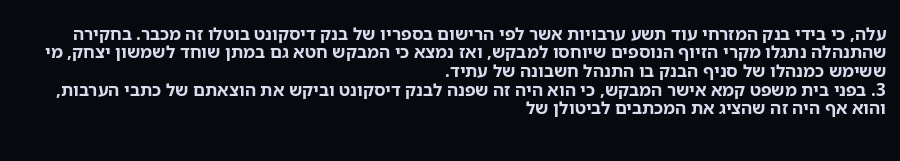עלה, כי בידי בנק המזרחי עוד תשע ערבויות אשר לפי הרישום בספריו של בנק דיסקונט בוטלו זה מכבר. בחקירה שהתנהלה נתגלו מקרי הזיוף הנוספים שיוחסו למבקש, ואז נמצא כי המבקש חטא גם במתן שוחד לשמשון יצחק, מי ששימש כמנהלו של סניף הבנק בו התנהל חשבונה של עתיד.
3. בפני בית משפט קמא אישר המבקש, כי הוא היה זה שפנה לבנק דיסקונט וביקש את הוצאתם של כתבי הערבות, והוא אף היה זה שהציג את המכתבים לביטולן של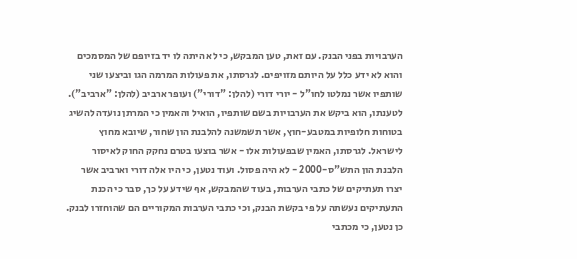הערבויות בפני הבנק. עם זאת, טען המבקש, כי לא היתה לו יד בזיופם של המסמכים והוא לא ידע כלל על היותם מזויפים. לגרסתו, את פעולות המרמה הגו וביצעו שני שותפיו אשר נמלטו לחו"ל - יורי דורי (להלן: "דורי") ועופר ארביב (להלן: "ארביב"). לטענתו, הוא ביקש את הערבויות בשם שותפיו, הואיל והאמין כי המרתן נועדה להשיג בטוחות חלופיות במטבע-חוץ, אשר תשמשנה להלבנת הון שחור, שיובא מחוץ לישראל. לגרסתו, האמין שבפעולות אלו - אשר בוצעו בטרם נחקק החוק לאיסור הלבנת הון התש"ס-2000 - לא היה פסול. ועוד נטען, כי היו אלה דורי וארביב אשר יצרו תעתיקים של כתבי הערבות, בעוד שהמבקש, אף שידע על כך, סבר כי הכנת התעתיקים נעשתה על פי בקשת הבנק, וכי כתבי הערבות המקוריים הם שהוחזרו לבנק. כן נטען, כי מכתבי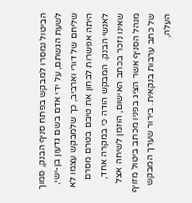הביטול נמסרו למבקש בפתח סניף הבנק, סמוך לשעת הגשתם, על ידי אדם בשם גדעון בן-ישי, שליחם של דורי וארביב, כך שלמבקש עצמו לא היתה אפשרות לבחון את טיבם בטרם מסרם לאנשי הבנק. המבקש הודה כי במקרה אחד, שאינו נזכר בכתב האישום, הוזמן לשיחה אצל מנהל הסניף אשר הציג בפניו מכתב ביטול מזויף של כתב ערבות בנקאית. בירור שערך המבקש העלה,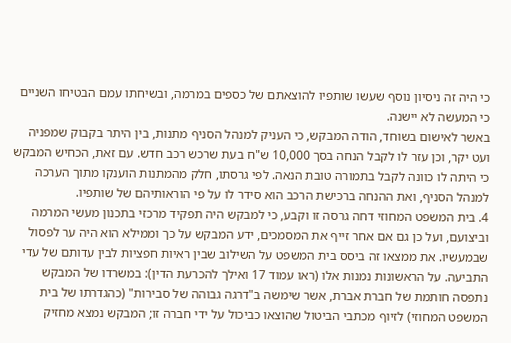כי היה זה ניסיון נוסף שעשו שותפיו להוצאתם של כספים במרמה, ובשיחתו עמם הבטיחו השניים כי המעשה לא יישנה.
באשר לאישום בשוחד, הודה המבקש, כי העניק למנהל הסניף מתנות, בין היתר בקבוק שמפניה ועט יקר, וכן עזר לו לקבל הנחה בסך 10,000 ש"ח בעת שרכש רכב חדש. עם זאת, הכחיש המבקש כי היתה לו כוונה לקבל בתמורה טובת הנאה. לפי גרסתו, חלק מהמתנות הוענקו מתוך הערכה למנהל הסניף, ואת ההנחה ברכישת הרכב הוא סידר לו על פי הוראותיהם של שותפיו.
4. בית המשפט המחוזי דחה גרסה זו וקבע, כי למבקש היה תפקיד מרכזי בתכנון מעשי המרמה וביצועם, ועל כן גם אם אחר זייף את המסמכים, ידע המבקש על כך וממילא הוא היה ער לפסול שבמעשיו. את ממצאו זה ביסס בית המשפט על השילוב שבין ראיות חפציות לבין עדותם של עדי התביעה. על הראשונות נמנות אלו (ראו עמוד 17 ואילך להכרעת הדין): במשרדו של המבקש נתפסה חותמת של חברת אברת, אשר שימשה ב"דרגה גבוהה של סבירות" (כהגדרתו של בית המשפט המחוזי) לזיוף מכתבי הביטול שהוצאו כביכול על ידי חברה זו; המבקש נמצא מחזיק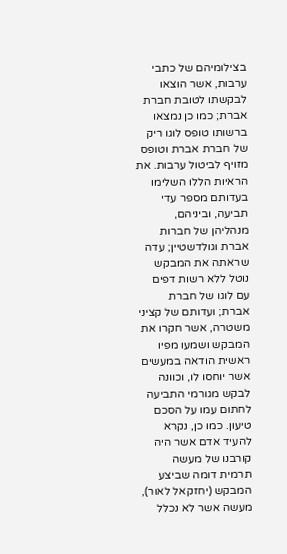בצילומיהם של כתבי ערבות, אשר הוצאו לבקשתו לטובת חברת אברת; כמו כן נמצאו ברשותו טופס לוגו ריק של חברת אברת וטופס מזויף לביטול ערבות. את הראיות הללו השלימו בעדותם מספר עדי תביעה, וביניהם, מנהליהן של חברות אברת וגולדשטיין; עדה שראתה את המבקש נוטל ללא רשות דפים עם לוגו של חברת אברת; ועדותם של קציני משטרה, אשר חקרו את המבקש ושמעו מפיו ראשית הודאה במעשים אשר יוחסו לו, וכוונה לבקש מגורמי התביעה לחתום עמו על הסכם טיעון. כמו כן, נקרא להעיד אדם אשר היה קורבנו של מעשה תרמית דומה שביצע המבקש (יחזקאל לאור), מעשה אשר לא נכלל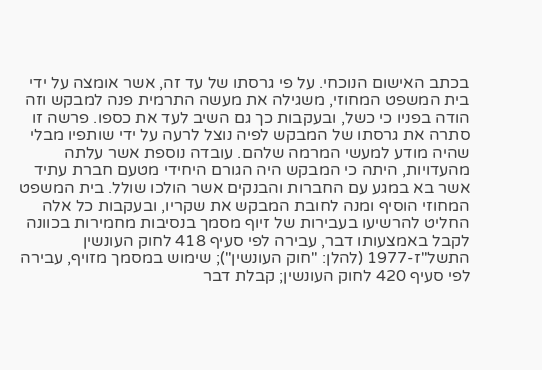בכתב האישום הנוכחי. על פי גרסתו של עד זה, אשר אומצה על ידי בית המשפט המחוזי, משגילה את מעשה התרמית פנה למבקש וזה הודה בפניו כי כשל, ובעקבות כך גם השיב לעד את כספו. פרשה זו סתרה את גרסתו של המבקש לפיה נוצל לרעה על ידי שותפיו מבלי שהיה מודע למעשי המרמה שלהם. עובדה נוספת אשר עלתה מהעדויות, היתה כי המבקש היה הגורם היחידי מטעם חברת עתיד אשר בא במגע עם החברות והבנקים אשר הולכו שולל. בית המשפט המחוזי הוסיף ומנה לחובת המבקש את שקריו, ובעקבות כל אלה החליט להרשיעו בעבירות של זיוף מסמך בנסיבות מחמירות בכוונה לקבל באמצעותו דבר, עבירה לפי סעיף 418 לחוק העונשין התשל"ז-1977 (להלן: "חוק העונשין"); שימוש במסמך מזויף, עבירה לפי סעיף 420 לחוק העונשין; קבלת דבר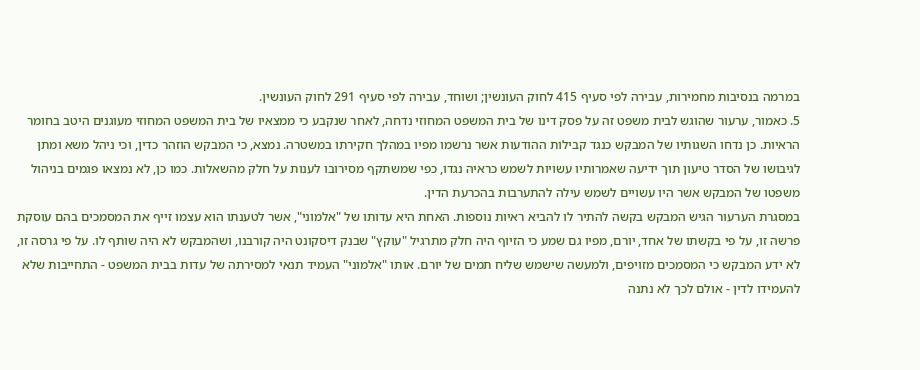במרמה בנסיבות מחמירות, עבירה לפי סעיף 415 לחוק העונשין; ושוחד, עבירה לפי סעיף 291 לחוק העונשין.
5. כאמור, ערעור שהוגש לבית משפט זה על פסק דינו של בית המשפט המחוזי נדחה, לאחר שנקבע כי ממצאיו של בית המשפט המחוזי מעוגנים היטב בחומר הראיות. כן נדחו השגותיו של המבקש כנגד קבילות ההודעות אשר נרשמו מפיו במהלך חקירתו במשטרה. נמצא, כי המבקש הוזהר כדין, וכי ניהל משא ומתן לגיבושו של הסדר טיעון תוך ידיעה שאמרותיו עשויות לשמש כראיה נגדו, כפי שמשתקף מסירובו לענות על חלק מהשאלות. כמו כן, לא נמצאו פגמים בניהול משפטו של המבקש אשר היו עשויים לשמש עילה להתערבות בהכרעת הדין.
במסגרת הערעור הגיש המבקש בקשה להתיר לו להביא ראיות נוספות. האחת היא עדותו של "אלמוני", אשר לטענתו הוא עצמו זייף את המסמכים בהם עוסקת פרשה זו, על פי בקשתו של אחד, יורם, מפיו גם שמע כי הזיוף היה חלק מתרגיל "עוקץ" שבנק דיסקונט היה קורבנו, ושהמבקש לא היה שותף לו. על פי גרסה זו, לא ידע המבקש כי המסמכים מזויפים, ולמעשה שישמש שליח תמים של יורם. אותו "אלמוני" העמיד תנאי למסירתה של עדות בבית המשפט - התחייבות שלא להעמידו לדין - אולם לכך לא נתנה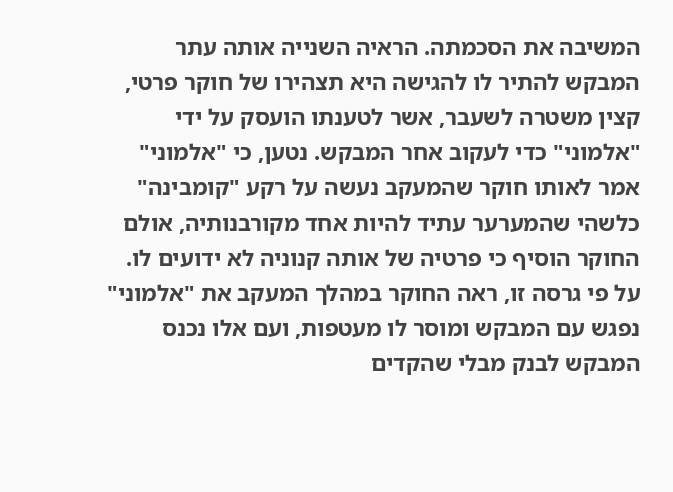המשיבה את הסכמתה. הראיה השנייה אותה עתר המבקש להתיר לו להגישה היא תצהירו של חוקר פרטי, קצין משטרה לשעבר, אשר לטענתו הועסק על ידי "אלמוני" כדי לעקוב אחר המבקש. נטען, כי "אלמוני" אמר לאותו חוקר שהמעקב נעשה על רקע "קומבינה" כלשהי שהמערער עתיד להיות אחד מקורבנותיה, אולם החוקר הוסיף כי פרטיה של אותה קנוניה לא ידועים לו. על פי גרסה זו, ראה החוקר במהלך המעקב את "אלמוני" נפגש עם המבקש ומוסר לו מעטפות, ועם אלו נכנס המבקש לבנק מבלי שהקדים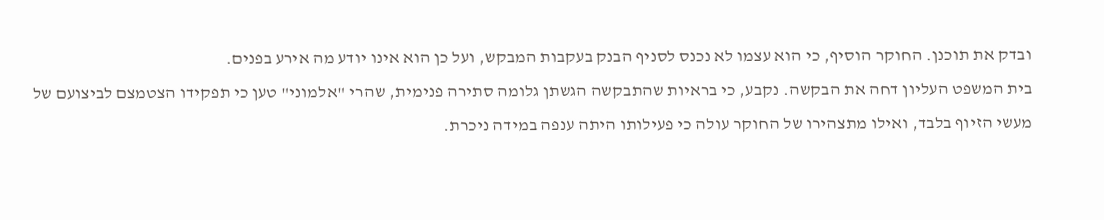ובדק את תוכנן. החוקר הוסיף, כי הוא עצמו לא נכנס לסניף הבנק בעקבות המבקש, ועל כן הוא אינו יודע מה אירע בפנים.
בית המשפט העליון דחה את הבקשה. נקבע, כי בראיות שהתבקשה הגשתן גלומה סתירה פנימית, שהרי "אלמוני" טען כי תפקידו הצטמצם לביצועם של מעשי הזיוף בלבד, ואילו מתצהירו של החוקר עולה כי פעילותו היתה ענפה במידה ניכרת.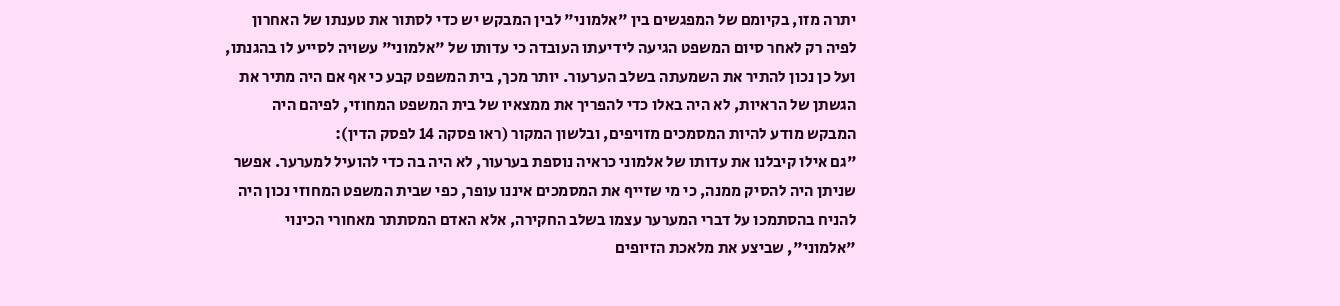יתרה מזו, בקיומם של המפגשים בין "אלמוני" לבין המבקש יש כדי לסתור את טענתו של האחרון לפיה רק לאחר סיום המשפט הגיעה לידיעתו העובדה כי עדותו של "אלמוני" עשויה לסייע לו בהגנתו, ועל כן נכון להתיר את השמעתה בשלב הערעור. יותר מכך, בית המשפט קבע כי אף אם היה מתיר את הגשתן של הראיות, לא היה באלו כדי להפריך את ממצאיו של בית המשפט המחוזי, לפיהם היה המבקש מודע להיות המסמכים מזויפים, ובלשון המקור (ראו פסקה 14 לפסק הדין):
"גם אילו קיבלנו את עדותו של אלמוני כראיה נוספת בערעור, לא היה בה כדי להועיל למערער. אפשר שניתן היה להסיק ממנה, כי מי שזייף את המסמכים איננו עופר, כפי שבית המשפט המחוזי נכון היה להניח בהסתמכו על דברי המערער עצמו בשלב החקירה, אלא האדם המסתתר מאחורי הכינוי "אלמוני", שביצע את מלאכת הזיופים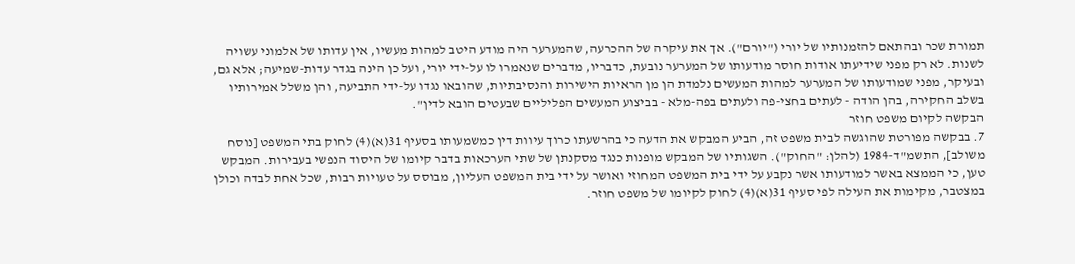תמורת שכר ובהתאם להזמנותיו של יורי ("יורם"). אך את עיקרה של ההכרעה, שהמערער היה מודע היטב למהות מעשיו, אין עדותו של אלמוני עשויה לשנות. לא רק מפני שידיעתו אודות חוסר מודעותו של המערער נובעת, כדבריו, מדברים שנאמרו לו על-ידי יורי, ועל כן הינה בגדר עדות-שמיעה; אלא גם, ובעיקר, מפני שמודעותו של המערער למהות המעשים נלמדת הן מן הראיות הישירות והנסיבתיות, שהובאו נגדו על-ידי התביעה, והן משלל אמירותיו בשלב החקירה, בהן הודה - לעתים בחצי-פה ולעתים בפה-מלא - בביצוע המעשים הפליליים שבעטים הובא לדין".
הבקשה לקיום משפט חוזר
7. בבקשה מפורטת שהוגשה לבית משפט זה, הביע המבקש את הדעה כי בהרשעתו כרוך עיוות דין כמשמעותו בסעיף 31(א)(4) לחוק בתי המשפט [נוסח משולב], התשמ"ד-1984 (להלן: "החוק"). השגותיו של המבקש מופנות כנגד מסקנתן של שתי הערכאות בדבר קיומו של היסוד הנפשי בעבירות. המבקש טען, כי הממצא באשר למודעותו אשר נקבע על ידי בית המשפט המחוזי ואושר על ידי בית המשפט העליון, מבוסס על טעויות רבות, שכל אחת לבדה וכולן במצטבר, מקימות את העילה לפי סעיף 31(א)(4) לחוק לקיומו של משפט חוזר.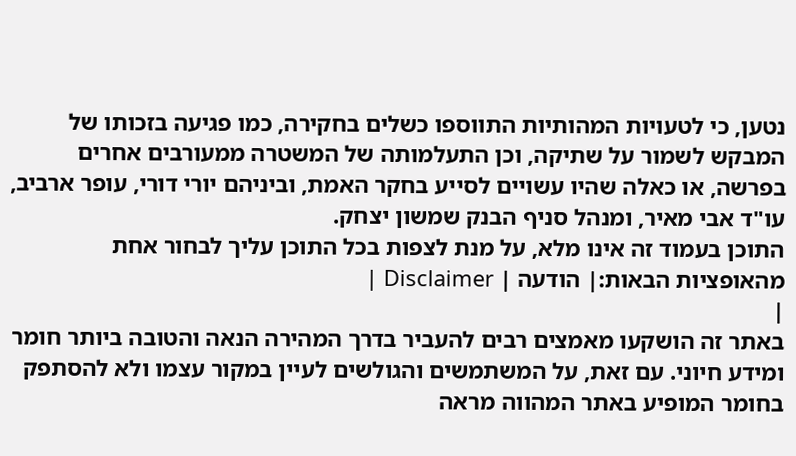נטען, כי לטעויות המהותיות התווספו כשלים בחקירה, כמו פגיעה בזכותו של המבקש לשמור על שתיקה, וכן התעלמותה של המשטרה ממעורבים אחרים בפרשה, או כאלה שהיו עשויים לסייע בחקר האמת, וביניהם יורי דורי, עופר ארביב, עו"ד אבי מאיר, ומנהל סניף הבנק שמשון יצחק.
התוכן בעמוד זה אינו מלא, על מנת לצפות בכל התוכן עליך לבחור אחת מהאופציות הבאות:| הודעה | Disclaimer |
|
באתר זה הושקעו מאמצים רבים להעביר בדרך המהירה הנאה והטובה ביותר חומר ומידע חיוני. עם זאת, על המשתמשים והגולשים לעיין במקור עצמו ולא להסתפק בחומר המופיע באתר המהווה מראה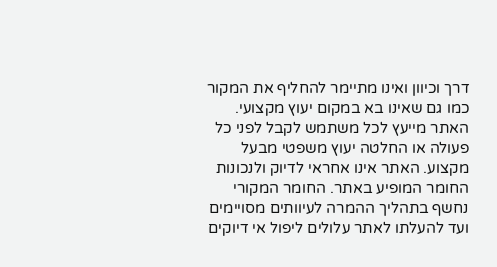דרך וכיוון ואינו מתיימר להחליף את המקור כמו גם שאינו בא במקום יעוץ מקצועי. האתר מייעץ לכל משתמש לקבל לפני כל פעולה או החלטה יעוץ משפטי מבעל מקצוע. האתר אינו אחראי לדיוק ולנכונות החומר המופיע באתר. החומר המקורי נחשף בתהליך ההמרה לעיוותים מסויימים ועד להעלתו לאתר עלולים ליפול אי דיוקים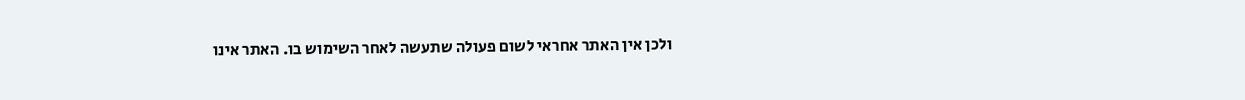ולכן אין האתר אחראי לשום פעולה שתעשה לאחר השימוש בו. האתר אינו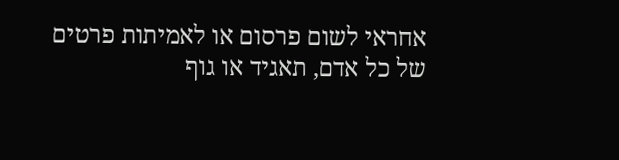אחראי לשום פרסום או לאמיתות פרטים של כל אדם, תאגיד או גוף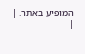המופיע באתר. |
|